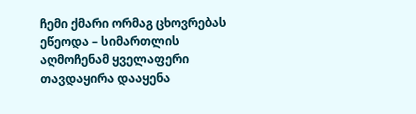ჩემი ქმარი ორმაგ ცხოვრებას ეწეოდა – სიმართლის აღმოჩენამ ყველაფერი თავდაყირა დააყენა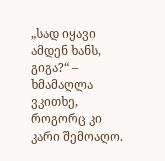„სად იყავი ამდენ ხანს, გიგა?“ – ხმამაღლა ვკითხე, როგორც კი კარი შემოაღო.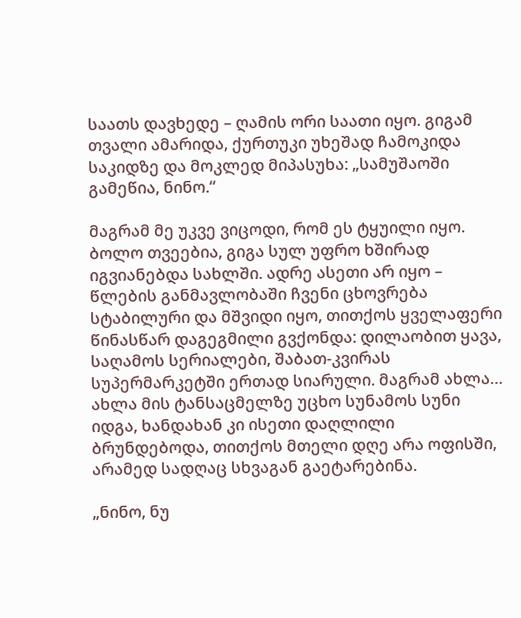საათს დავხედე – ღამის ორი საათი იყო. გიგამ თვალი ამარიდა, ქურთუკი უხეშად ჩამოკიდა საკიდზე და მოკლედ მიპასუხა: „სამუშაოში გამეწია, ნინო.“

მაგრამ მე უკვე ვიცოდი, რომ ეს ტყუილი იყო. ბოლო თვეებია, გიგა სულ უფრო ხშირად იგვიანებდა სახლში. ადრე ასეთი არ იყო – წლების განმავლობაში ჩვენი ცხოვრება სტაბილური და მშვიდი იყო, თითქოს ყველაფერი წინასწარ დაგეგმილი გვქონდა: დილაობით ყავა, საღამოს სერიალები, შაბათ-კვირას სუპერმარკეტში ერთად სიარული. მაგრამ ახლა… ახლა მის ტანსაცმელზე უცხო სუნამოს სუნი იდგა, ხანდახან კი ისეთი დაღლილი ბრუნდებოდა, თითქოს მთელი დღე არა ოფისში, არამედ სადღაც სხვაგან გაეტარებინა.

„ნინო, ნუ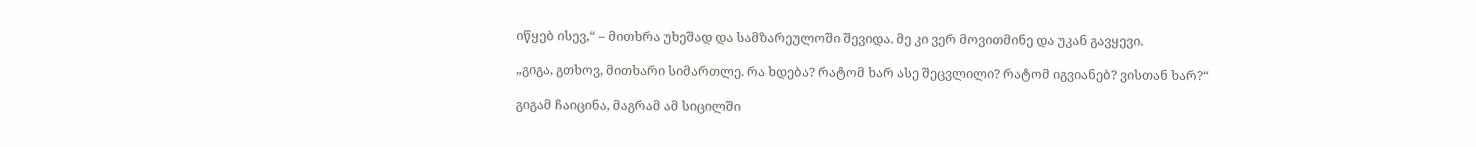იწყებ ისევ,“ – მითხრა უხეშად და სამზარეულოში შევიდა. მე კი ვერ მოვითმინე და უკან გავყევი.

„გიგა, გთხოვ, მითხარი სიმართლე. რა ხდება? რატომ ხარ ასე შეცვლილი? რატომ იგვიანებ? ვისთან ხარ?“

გიგამ ჩაიცინა, მაგრამ ამ სიცილში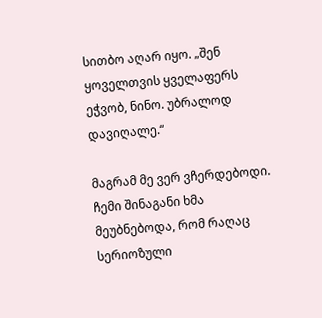სითბო აღარ იყო. „შენ ყოველთვის ყველაფერს ეჭვობ, ნინო. უბრალოდ დავიღალე.“

მაგრამ მე ვერ ვჩერდებოდი. ჩემი შინაგანი ხმა მეუბნებოდა, რომ რაღაც სერიოზული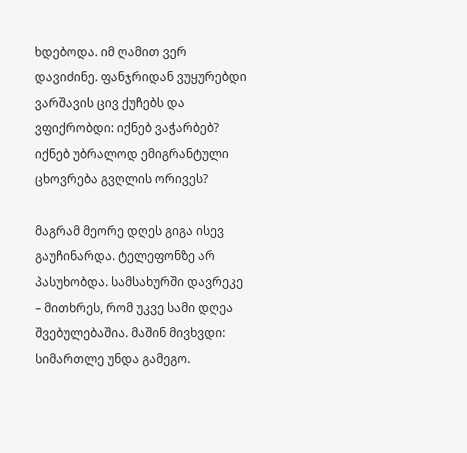ხდებოდა. იმ ღამით ვერ დავიძინე. ფანჯრიდან ვუყურებდი ვარშავის ცივ ქუჩებს და ვფიქრობდი: იქნებ ვაჭარბებ? იქნებ უბრალოდ ემიგრანტული ცხოვრება გვღლის ორივეს?

მაგრამ მეორე დღეს გიგა ისევ გაუჩინარდა. ტელეფონზე არ პასუხობდა. სამსახურში დავრეკე – მითხრეს, რომ უკვე სამი დღეა შვებულებაშია. მაშინ მივხვდი: სიმართლე უნდა გამეგო.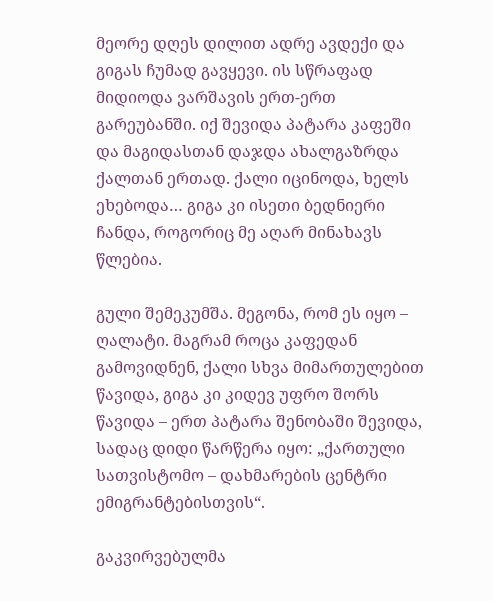მეორე დღეს დილით ადრე ავდექი და გიგას ჩუმად გავყევი. ის სწრაფად მიდიოდა ვარშავის ერთ-ერთ გარეუბანში. იქ შევიდა პატარა კაფეში და მაგიდასთან დაჯდა ახალგაზრდა ქალთან ერთად. ქალი იცინოდა, ხელს ეხებოდა… გიგა კი ისეთი ბედნიერი ჩანდა, როგორიც მე აღარ მინახავს წლებია.

გული შემეკუმშა. მეგონა, რომ ეს იყო – ღალატი. მაგრამ როცა კაფედან გამოვიდნენ, ქალი სხვა მიმართულებით წავიდა, გიგა კი კიდევ უფრო შორს წავიდა – ერთ პატარა შენობაში შევიდა, სადაც დიდი წარწერა იყო: „ქართული სათვისტომო – დახმარების ცენტრი ემიგრანტებისთვის“.

გაკვირვებულმა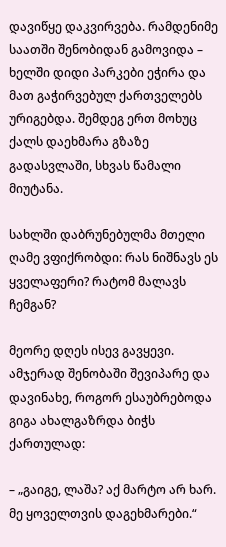დავიწყე დაკვირვება. რამდენიმე საათში შენობიდან გამოვიდა – ხელში დიდი პარკები ეჭირა და მათ გაჭირვებულ ქართველებს ურიგებდა. შემდეგ ერთ მოხუც ქალს დაეხმარა გზაზე გადასვლაში, სხვას წამალი მიუტანა.

სახლში დაბრუნებულმა მთელი ღამე ვფიქრობდი: რას ნიშნავს ეს ყველაფერი? რატომ მალავს ჩემგან?

მეორე დღეს ისევ გავყევი. ამჯერად შენობაში შევიპარე და დავინახე, როგორ ესაუბრებოდა გიგა ახალგაზრდა ბიჭს ქართულად:

– „გაიგე, ლაშა? აქ მარტო არ ხარ. მე ყოველთვის დაგეხმარები.“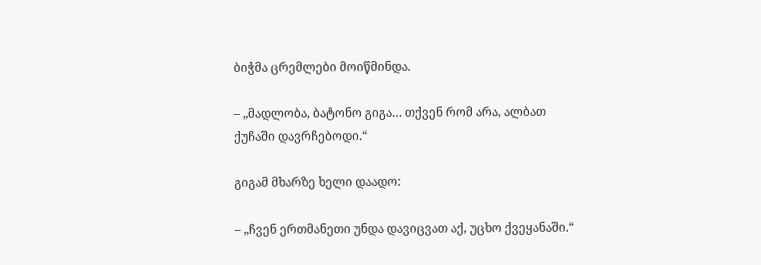ბიჭმა ცრემლები მოიწმინდა.

– „მადლობა, ბატონო გიგა… თქვენ რომ არა, ალბათ ქუჩაში დავრჩებოდი.“

გიგამ მხარზე ხელი დაადო:

– „ჩვენ ერთმანეთი უნდა დავიცვათ აქ, უცხო ქვეყანაში.“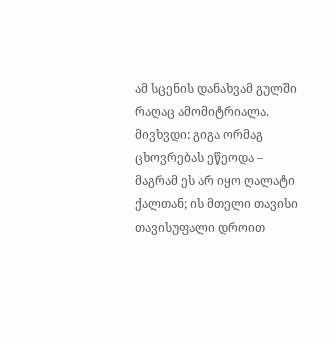ამ სცენის დანახვამ გულში რაღაც ამომიტრიალა. მივხვდი: გიგა ორმაგ ცხოვრებას ეწეოდა – მაგრამ ეს არ იყო ღალატი ქალთან; ის მთელი თავისი თავისუფალი დროით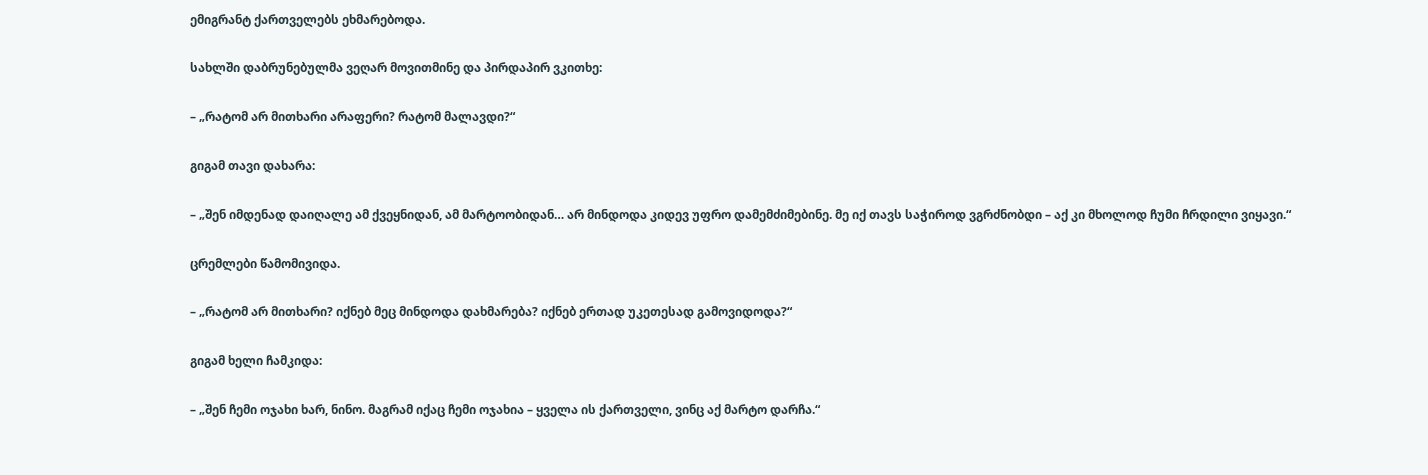ემიგრანტ ქართველებს ეხმარებოდა.

სახლში დაბრუნებულმა ვეღარ მოვითმინე და პირდაპირ ვკითხე:

– „რატომ არ მითხარი არაფერი? რატომ მალავდი?“

გიგამ თავი დახარა:

– „შენ იმდენად დაიღალე ამ ქვეყნიდან, ამ მარტოობიდან… არ მინდოდა კიდევ უფრო დამემძიმებინე. მე იქ თავს საჭიროდ ვგრძნობდი – აქ კი მხოლოდ ჩუმი ჩრდილი ვიყავი.“

ცრემლები წამომივიდა.

– „რატომ არ მითხარი? იქნებ მეც მინდოდა დახმარება? იქნებ ერთად უკეთესად გამოვიდოდა?“

გიგამ ხელი ჩამკიდა:

– „შენ ჩემი ოჯახი ხარ, ნინო. მაგრამ იქაც ჩემი ოჯახია – ყველა ის ქართველი, ვინც აქ მარტო დარჩა.“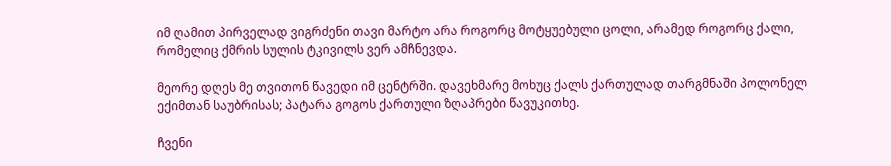იმ ღამით პირველად ვიგრძენი თავი მარტო არა როგორც მოტყუებული ცოლი, არამედ როგორც ქალი, რომელიც ქმრის სულის ტკივილს ვერ ამჩნევდა.

მეორე დღეს მე თვითონ წავედი იმ ცენტრში. დავეხმარე მოხუც ქალს ქართულად თარგმნაში პოლონელ ექიმთან საუბრისას; პატარა გოგოს ქართული ზღაპრები წავუკითხე.

ჩვენი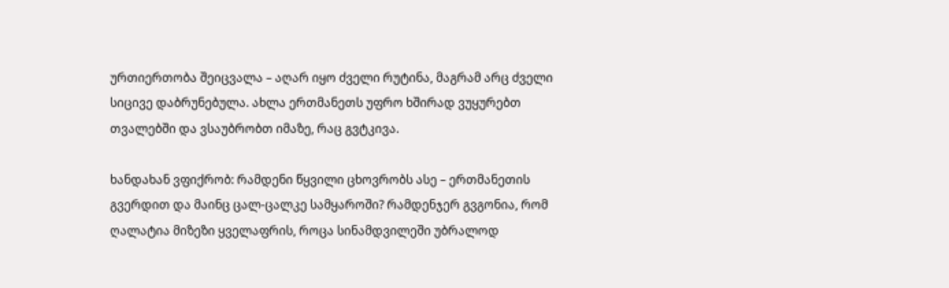ურთიერთობა შეიცვალა – აღარ იყო ძველი რუტინა, მაგრამ არც ძველი სიცივე დაბრუნებულა. ახლა ერთმანეთს უფრო ხშირად ვუყურებთ თვალებში და ვსაუბრობთ იმაზე, რაც გვტკივა.

ხანდახან ვფიქრობ: რამდენი წყვილი ცხოვრობს ასე – ერთმანეთის გვერდით და მაინც ცალ-ცალკე სამყაროში? რამდენჯერ გვგონია, რომ ღალატია მიზეზი ყველაფრის, როცა სინამდვილეში უბრალოდ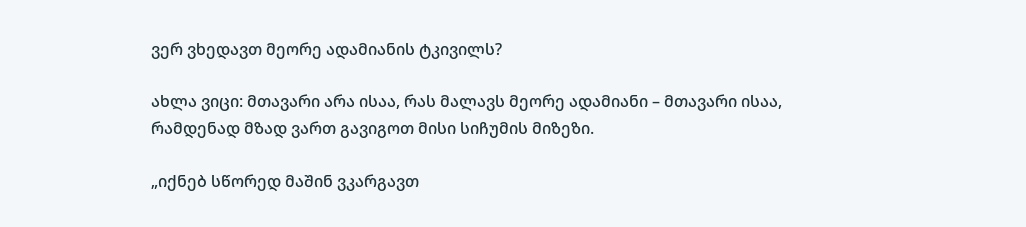ვერ ვხედავთ მეორე ადამიანის ტკივილს?

ახლა ვიცი: მთავარი არა ისაა, რას მალავს მეორე ადამიანი – მთავარი ისაა, რამდენად მზად ვართ გავიგოთ მისი სიჩუმის მიზეზი.

„იქნებ სწორედ მაშინ ვკარგავთ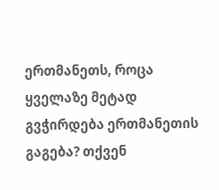ერთმანეთს, როცა ყველაზე მეტად გვჭირდება ერთმანეთის გაგება? თქვენ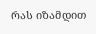რას იზამდით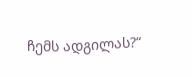ჩემს ადგილას?“